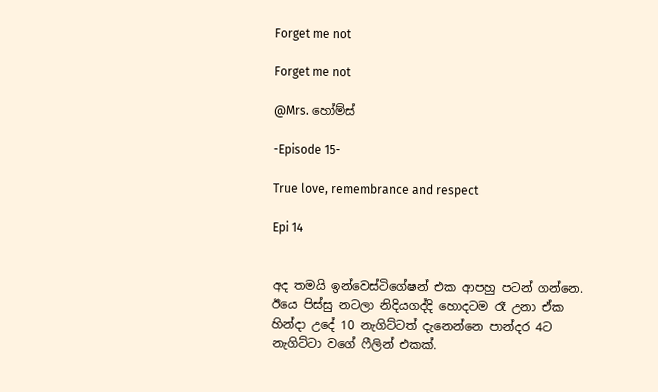Forget me not

Forget me not

@Mrs. හෝම්ස්

-Episode 15-

True love, remembrance and respect

Epi 14


අද තමයි ඉන්වෙස්ටිගේෂන් එක ආපහු පටන් ගන්නෙ. ඊයෙ පිස්සු නටලා නිදියගද්දි හොදටම රෑ උනා ඒක හින්දා උදේ 10 නැගිට්ටත් දැනෙන්නෙ පාන්දර 4ට නැගිට්ටා වගේ ෆීලින් එකක්.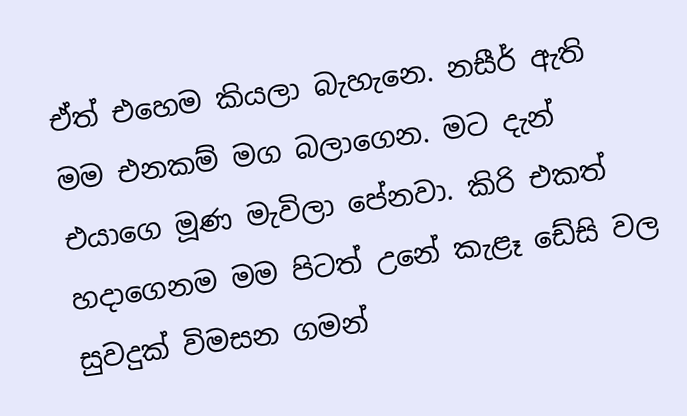ඒත් එහෙම කියලා බැහැනෙ. නසීර් ඇති මම එනකම් මග බලාගෙන. මට දැන් එයාගෙ මූණ මැවිලා පේනවා. කිරි එකත් හදාගෙනම මම පිටත් උනේ කැළෑ ඩේසි වල සුවදුක් විමසන ගමන්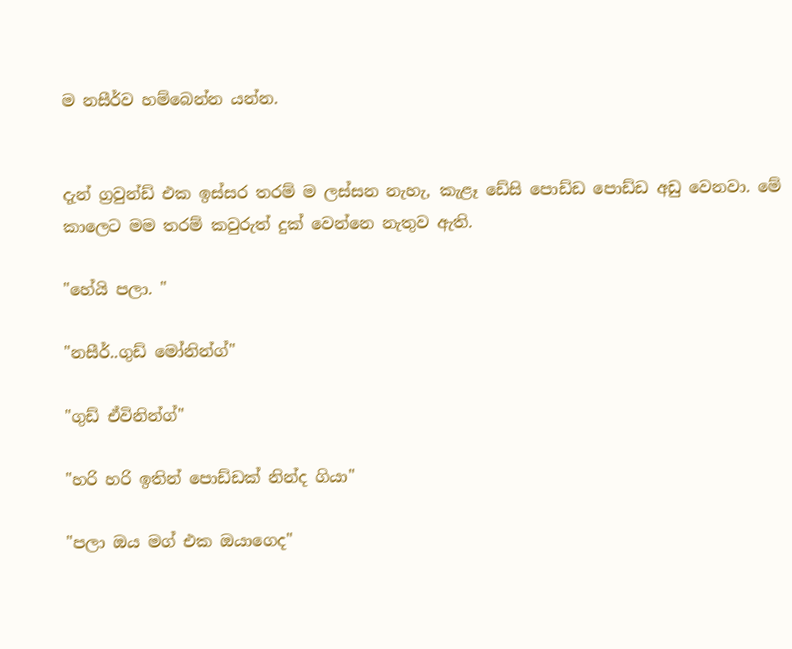ම නසීර්ව හම්බෙන්න යන්න.


දැන් ග්‍රවුන්ඩ් එක ඉස්සර තරම් ම ලස්සන නැහැ, කැළෑ ඩේසි පොඩ්ඩ පොඩ්ඩ අඩු වෙනවා. මේ කාලෙට මම තරම් කවුරුත් දුක් වෙන්නෙ නැතුව ඇති.

"හේයි පලා. "

"නසීර්..ගුඩ් මෝනින්ග්"

"ගුඩ් ඒවිනින්ග්"

"හරි හරි ඉතින් පොඩ්ඩක් නින්ද ගියා"

"පලා ඔය මග් එක ඔයාගෙද"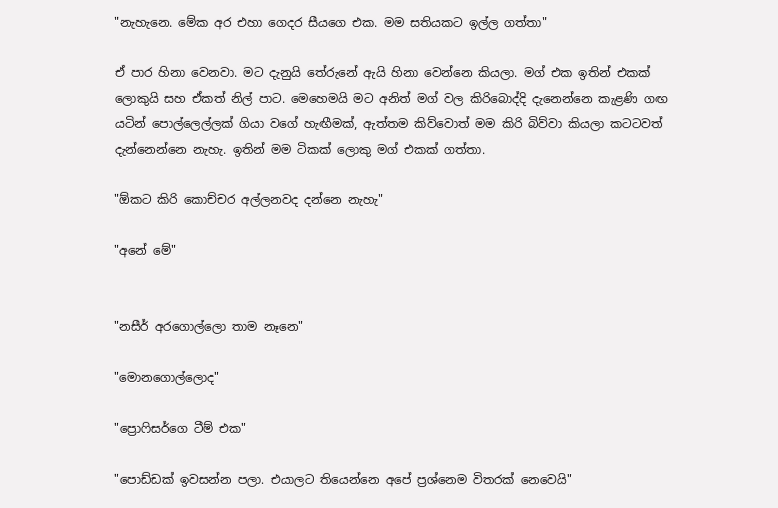"නැහැනෙ. මේක අර එහා ගෙදර සීයගෙ එක. මම සතියකට ඉල්ල ගත්තා"

ඒ පාර හිනා වෙනවා. මට දැනුයි තේරුනේ ඇයි හිනා වෙන්නෙ කියලා. මග් එක ඉතින් එකක් ලොකුයි සහ ඒකත් නිල් පාට. මෙහෙමයි මට අනිත් මග් වල කිරිබොද්දි දැනෙන්නෙ කැළණි ගඟ යටින් පොල්ලෙල්ලක් ගියා වගේ හැඟීමක්, ඇත්තම කිව්වොත් මම කිරි බිව්වා කියලා කටටවත් දැන්නෙන්නෙ නැහැ. ඉතින් මම ටිකක් ලොකු මග් එකක් ගත්තා.

"ඕකට කිරි කොච්චර අල්ලනවද දන්නෙ නැහැ"

"අනේ මේ"


"නසීර් අරගොල්ලො තාම නෑනෙ"

"මොනගොල්ලොද"

"ප්‍රොෆිසර්ගෙ ටීම් එක"

"පොඩ්ඩක් ඉවසන්න පලා. එයාලට තියෙන්නෙ අපේ ප්‍රශ්නෙම විතරක් නෙවෙයි"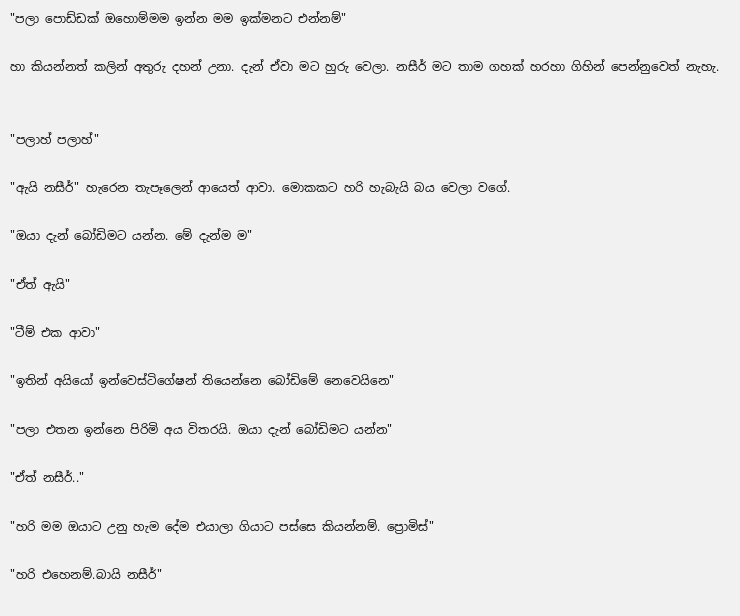"පලා පොඩ්ඩක් ඔහොම්මම ඉන්න මම ඉක්මනට එන්නම්"

හා කියන්නත් කලින් අතුරු දහන් උනා. දැන් ඒවා මට හුරු වෙලා. නසීර් මට තාම ගහක් හරහා ගිහින් පෙන්නුවෙත් නැහැ.


"පලාහ් පලාහ්"

"ඇයි නසීර්" හැරෙන තැපෑලෙන් ආයෙත් ආවා. මොකකට හරි හැබැයි බය වෙලා වගේ.

"ඔයා දැන් බෝඩිමට යන්න. මේ දැන්ම ම"

"ඒත් ඇයි"

"ටීම් එක ආවා"

"ඉතින් අයියෝ ඉන්වෙස්ටිගේෂන් තියෙන්නෙ බෝඩිමේ නෙවෙයිනෙ"

"පලා එතන ඉන්නෙ පිරිමි අය විතරයි. ඔයා දැන් බෝඩිමට යන්න"

"ඒත් නසීර්.."

"හරි මම ඔයාට උනු හැම දේම එයාලා ගියාට පස්සෙ කියන්නම්. ප්‍රොමිස්"

"හරි එහෙනම්.බායි නසීර්"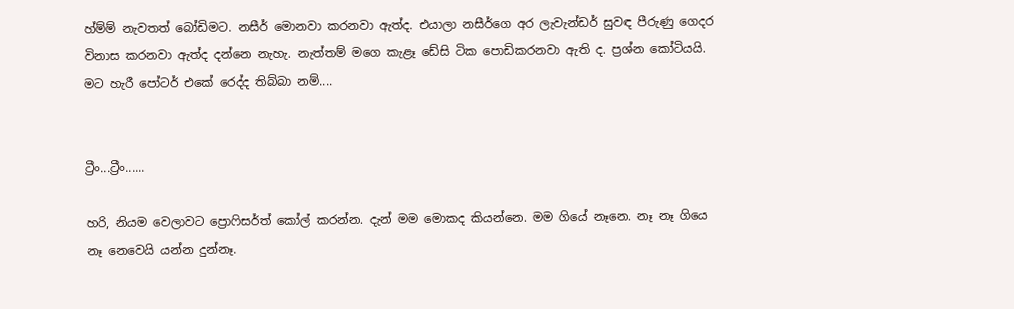හ්ම්ම් නැවතත් බෝඩිමට. නසීර් මොනවා කරනවා ඇත්ද. එයාලා නසීර්ගෙ අර ලැවැන්ඩර් සුවඳ පීරුණු ගෙදර විනාස කරනවා ඇත්ද දන්නෙ නැහැ. නැත්තම් මගෙ කැළෑ ඩේසි ටික පොඩිකරනවා ඇති ද. ප්‍රශ්න කෝටියයි. මට හැරී පෝටර් එකේ රෙද්ද තිබ්බා නම්....


ට්‍රීං...ට්‍රීං......

හරි, නියම වෙලාවට ප්‍රොෆිසර්ත් කෝල් කරන්න. දැන් මම මොකද කියන්නෙ. මම ගියේ නෑනෙ. නෑ නෑ ගියෙ නෑ නෙවෙයි යන්න දුන්නෑ.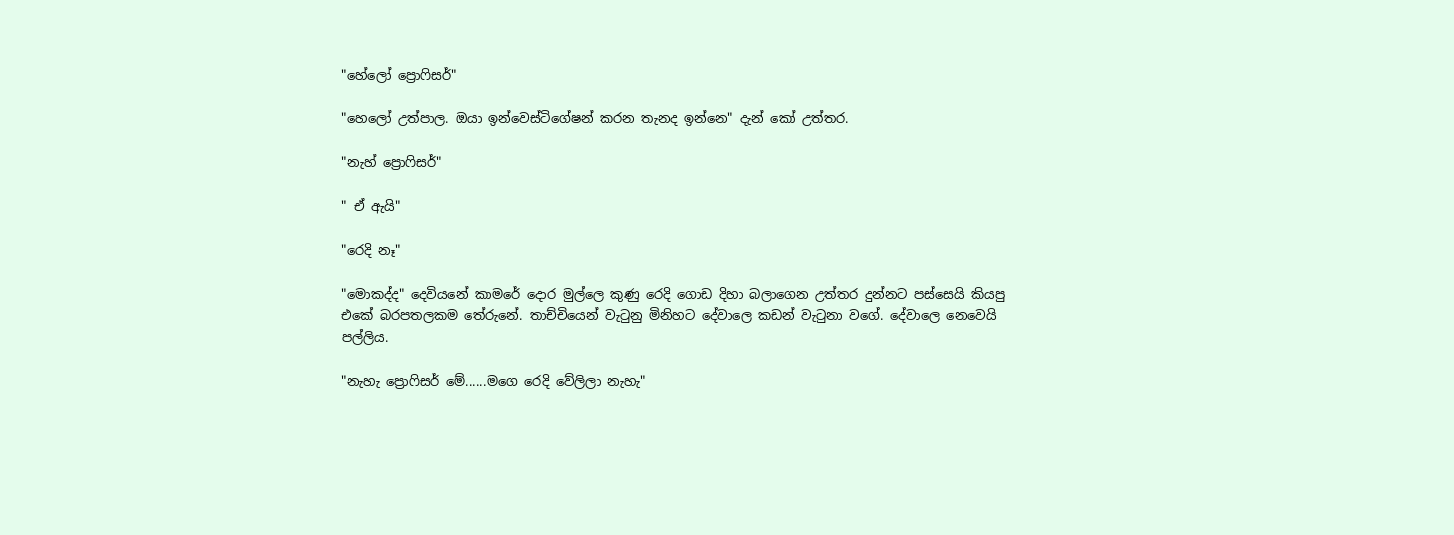"හේලෝ ප්‍රොෆිසර්"

"හෙලෝ උත්පාල. ඔයා ඉන්වෙස්ටිගේෂන් කරන තැනද ඉන්නෙ" දැන් කෝ උත්තර.

"නැහ් ප්‍රොෆිසර්"

" ඒ ඇයි"

"රෙදි නෑ"

"මොකද්ද" දෙවියනේ කාමරේ දොර මුල්ලෙ කුණු රෙදි ගොඩ දිහා බලාගෙන උත්තර දුන්නට පස්සෙයි කියපු එකේ බරපතලකම තේරුනේ. තාච්චියෙන් වැටුනු මිනිහට දේවාලෙ කඩන් වැටුනා වගේ. දේවාලෙ නෙවෙයි පල්ලිය.

"නැහැ ප්‍රොෆිසර් මේ......මගෙ රෙදි වේලිලා නැහැ"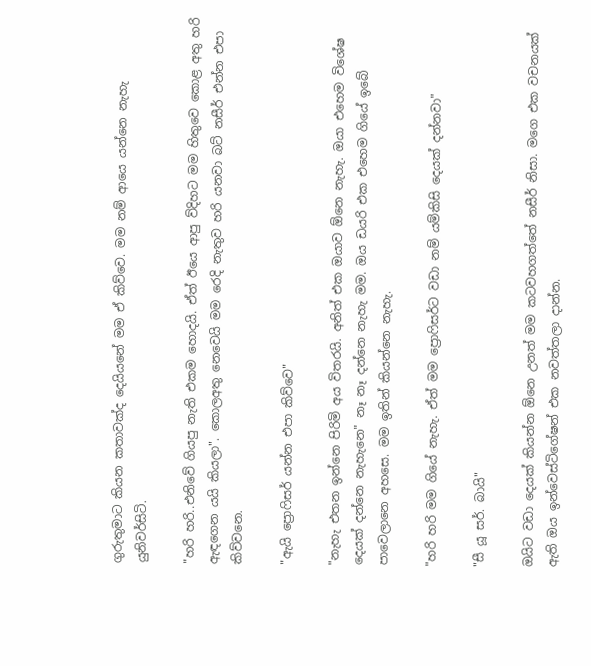ගුරුතුමාට කියන කතාවක්ද දෙයියනේ මම ඒ කිව්වෙ. මම නම් ආයෙ යන්නෙ නැහැ යුනිවර්සිටි.

"හරි හරි..එනිවේ ගියපු නැති එකම හොදයි. ඒත් ඊයෙ ආපු ව්දිහට මම හිතුවෙ කොළ අතු හරි ඇඳගෙන යයි කියලා". කොලඅතු නෙවෙයි මම රෙදි නැතුව හරි යනවා බට් නසීර් එන්න එපා කිව්වනෙ.

"ඇයි ප්‍රොෆිසර් යන්න එපා කිව්වෙ"

"නැහැ එතන ඉන්නෙ පිරිමි අය විතරයි. අනිත් එක ඔයාව ඕනෙ නැහැ. ඔයා එහෙම විශේෂ දෙයක් දන්නෙ නැහැනෙ" නෑ නෑ දන්නෙ නැහැ මම. ඔය ඩයරි එක එහෙම ගියේ ඉබේ පාවෙලානෙ අහසෙ. මම ඉතින් කියන්නෙ නැහැ.

"හරි හරි මම ගියේ නැහැ. ඒත් මම ප්‍රොෆිසර්ට වඩා නම් යම්කිසි දෙයක් දන්නවා"

"සී යූ සර්. බායි"

ඔයිට වඩා දෙයක් කියන්න ඕනෙ උනත් මම කටවහගත්තේ නසීර් නිසා. මගෙ එක වචනයක් ඇති ඔය ඉන්වෙස්ටිගේෂන් එක නවත්තලා දාන්න.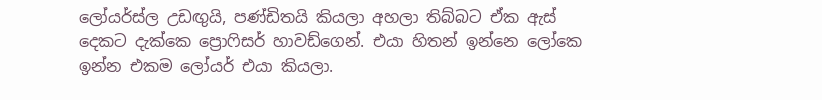ලෝයර්ස්ල උඩඟුයි, පණ්ඩිතයි කියලා අහලා තිබ්බට ඒක ඇස් දෙකට දැක්කෙ ප්‍රොෆිසර් හාවඩ්ගෙන්. එයා හිතන් ඉන්නෙ ලෝකෙ ඉන්න එකම ලෝයර් එයා කියලා.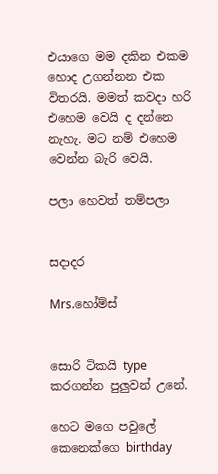එයාගෙ මම දකින එකම හොද උගන්නන එක විතරයි. මමත් කවදා හරි එහෙම වෙයි ද දන්නෙ නැහැ. මට නම් එහෙම වෙන්න බැරි වෙයි.

පලා හෙවත් තම්පලා


සදාදර

Mrs.හෝම්ස්


සොරි ටිකයි type කරගන්න පුලුවන් උනේ.

හෙට මගෙ පවුලේ කෙනෙක්ගෙ birthday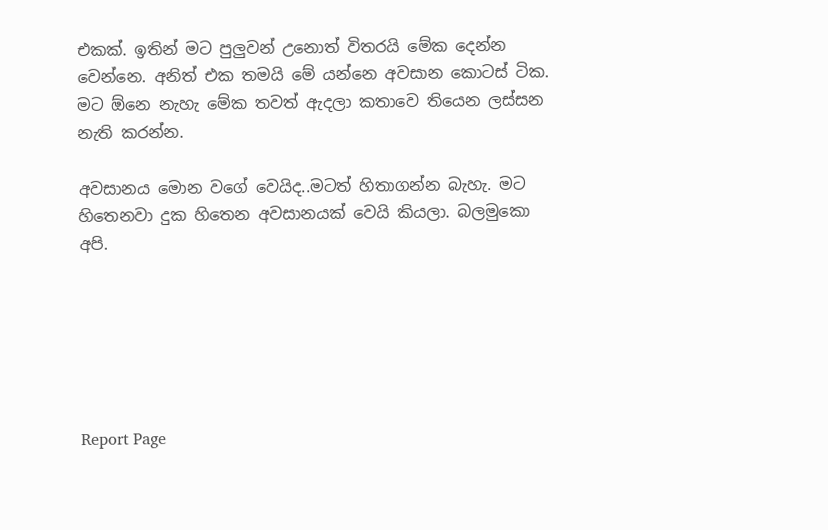එකක්. ඉතින් මට පුලුවන් උනොත් විතරයි මේක දෙන්න වෙන්නෙ. අනිත් එක තමයි මේ යන්නෙ අවසාන කොටස් ටික. මට ඕනෙ නැහැ මේක තවත් ඇදලා කතාවෙ තියෙන ලස්සන නැති කරන්න.

අවසානය මොන වගේ වෙයිද..මටත් හිතාගන්න බැහැ. මට හිතෙනවා දුක හිතෙන අවසානයක් වෙයි කියලා. බලමුකො අපි.






Report Page